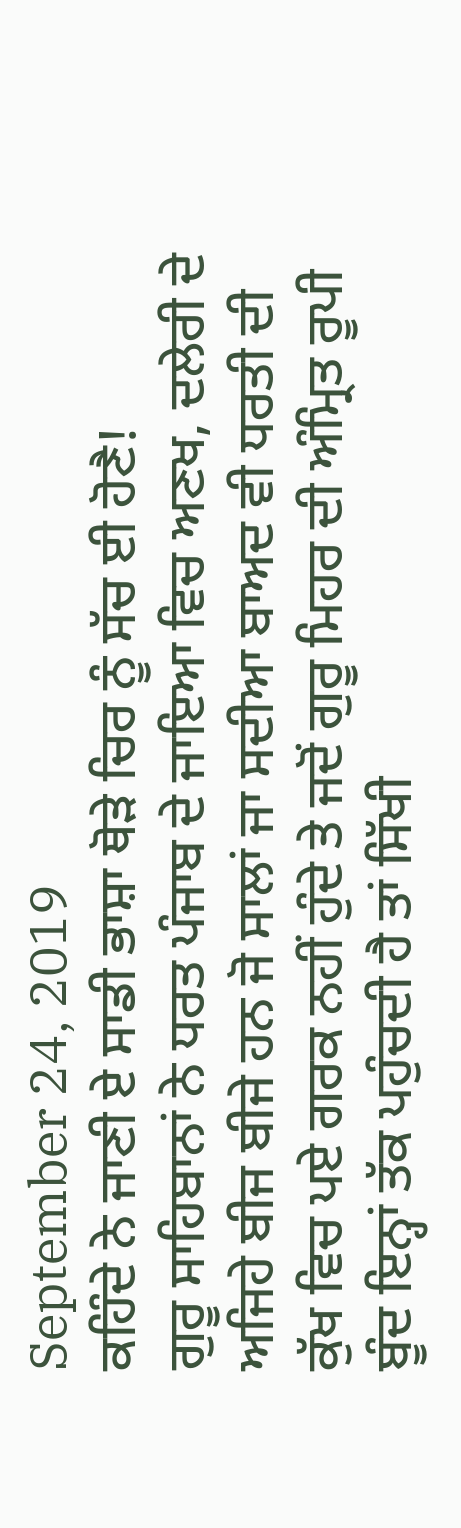September 24, 2019
ਕਹਿੰਦੇ ਨੇ ਜਾਣੀ ਏ ਸਾਡੀ ਭਾਸ਼ਾ ਥੋੜੇ ਚਿਰ ਨੂੰ ਸੱਚ ਈ ਹੋਣੈ!
ਗੁਰੂ ਸਾਹਿਬਾਨਾਂ ਨੇ ਧਰਤ ਪੰਜਾਬ ਦੇ ਜਾਇਆ ਵਿਚ ਅਣਖ, ਦਲੇਰੀ ਦੇ ਅਜਿਹੇ ਬੀਜ ਬੀਜੇ ਹਨ ਜੋ ਸਾਲਾਂ ਜਾ ਸਦੀਆ ਬਾਅਦ ਵੀ ਧਰਤੀ ਦੀ ਕੁੱਖ ਵਿਚ ਪਏ ਗਰਕ ਨਹੀਂ ਹੁੰਦੇ ਤੇ ਜਦੋਂ ਗੁਰੂ ਮਿਹਰ ਦੀ ਅੰਮ੍ਰਿਤ ਰੂਪੀ ਬੂੰਦ ਇਨ੍ਹਾਂ ਤੱਕ ਪਹੁੰਚਦੀ ਹੈ ਤਾਂ ਸਿੱਖੀ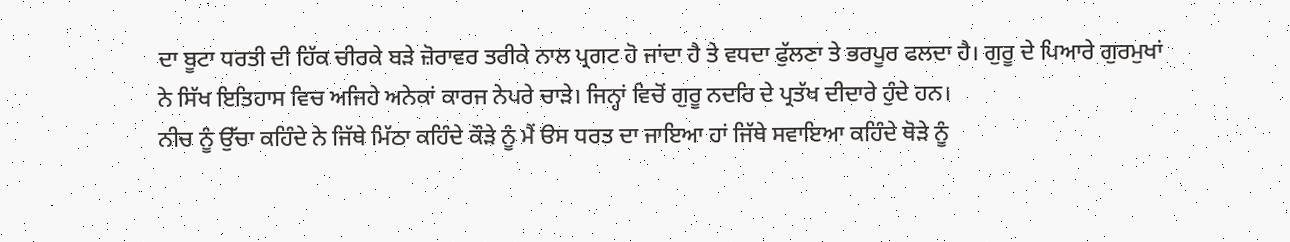ਦਾ ਬੂਟਾ ਧਰਤੀ ਦੀ ਹਿੱਕ ਚੀਰਕੇ ਬੜੇ ਜ਼ੋਰਾਵਰ ਤਰੀਕੇ ਨਾਲ ਪ੍ਰਗਟ ਹੋ ਜਾਂਦਾ ਹੈ ਤੇ ਵਧਦਾ ਫੁੱਲਣਾ ਤੇ ਭਰਪੂਰ ਫਲਦਾ ਹੈ। ਗੁਰੂ ਦੇ ਪਿਆਰੇ ਗੁਰਮੁਖਾਂ ਨੇ ਸਿੱਖ ਇਤਿਹਾਸ ਵਿਚ ਅਜਿਹੇ ਅਨੇਕਾਂ ਕਾਰਜ ਨੇਪਰੇ ਚਾੜੇ। ਜਿਨ੍ਹਾਂ ਵਿਚੋਂ ਗੁਰੂ ਨਦਰਿ ਦੇ ਪ੍ਰਤੱਖ ਦੀਦਾਰੇ ਹੁੰਦੇ ਹਨ।
ਨੀਚ ਨੂੰ ਉੱਚਾ ਕਹਿੰਦੇ ਨੇ ਜਿੱਥੇ ਮਿੱਠਾ ਕਹਿੰਦੇ ਕੌੜੇ ਨੂੰ ਮੈਂ ੳਸ ਧਰਤ ਦਾ ਜਾਇਆ ਹਾਂ ਜਿੱਥੇ ਸਵਾਇਆ ਕਹਿੰਦੇ ਥੋੜੇ ਨੂੰ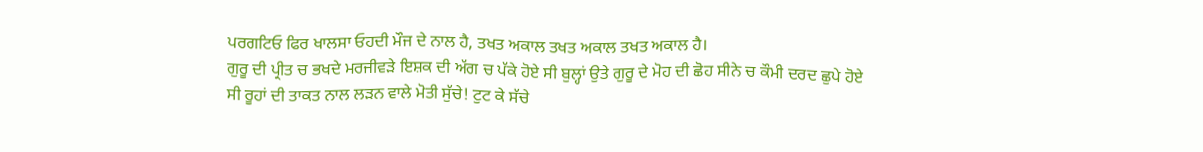ਪਰਗਟਿਓ ਫਿਰ ਖਾਲਸਾ ਓਹਦੀ ਮੌਜ ਦੇ ਨਾਲ ਹੈ, ਤਖਤ ਅਕਾਲ ਤਖਤ ਅਕਾਲ ਤਖਤ ਅਕਾਲ ਹੈ।
ਗੁਰੂ ਦੀ ਪ੍ਰੀਤ ਚ ਭਖਦੇ ਮਰਜੀਵੜੇ ਇਸ਼ਕ ਦੀ ਅੱਗ ਚ ਪੱਕੇ ਹੋਏ ਸੀ ਬੁਲ੍ਹਾਂ ਉਤੇ ਗੁਰੂ ਦੇ ਮੋਹ ਦੀ ਛੋਹ ਸੀਨੇ ਚ ਕੌਮੀ ਦਰਦ ਛੁਪੇ ਹੋਏ ਸੀ ਰੂਹਾਂ ਦੀ ਤਾਕਤ ਨਾਲ ਲੜਨ ਵਾਲੇ ਮੋਤੀ ਸੁੱਚੇ! ਟੁਟ ਕੇ ਸੱਚੇ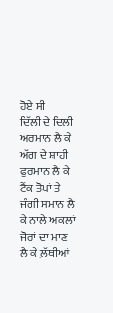ਹੋਏ ਸੀ
ਦਿੱਲੀ ਦੇ ਦਿਲੀ ਅਰਮਾਨ ਲੈ ਕੇ ਅੱਗ ਦੇ ਸ਼ਾਹੀ ਫੁਰਮਾਨ ਲੈ ਕੇ ਟੈਂਕ ਤੋਪਾਂ ਤੇ ਜੰਗੀ ਸਮਾਨ ਲੈ ਕੇ ਨਾਲੇ ਅਕਲਾਂ ਜੋਰਾਂ ਦਾ ਮਾਣ ਲੈ ਕੇ ਲ਼ੱਥੀਆਂ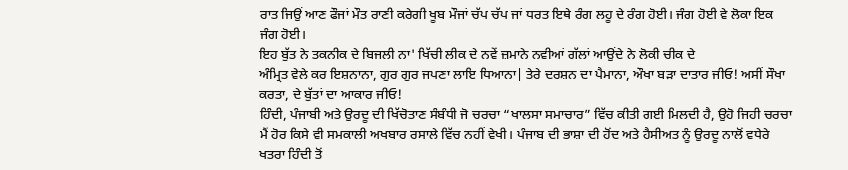ਰਾਤ ਜਿਉਂ ਆਣ ਫੌਜਾਂ ਮੌਤ ਰਾਣੀ ਕਰੇਗੀ ਖੂਬ ਮੌਜਾਂ ਚੱਪ ਚੱਪ ਜਾਂ ਧਰਤ ਇਥੇ ਰੰਗ ਲਹੂ ਦੇ ਰੰਗ ਹੋਈ। ਜੰਗ ਹੋਈ ਵੇ ਲੋਕਾ ਇਕ ਜੰਗ ਹੋਈ।
ਇਹ ਬੁੱਤ ਨੇ ਤਕਨੀਕ ਦੇ ਬਿਜਲੀ ਨਾ' ਖਿੱਚੀ ਲੀਕ ਦੇ ਨਵੇਂ ਜ਼ਮਾਨੇ ਨਵੀਆਂ ਗੱਲਾਂ ਆਉਂਦੇ ਨੇ ਲੋਕੀ ਚੀਕ ਦੇ
ਅੰਮ੍ਰਿਤ ਵੇਲੇ ਕਰ ਇਸ਼ਨਾਨਾ, ਗੁਰ ਗੁਰ ਜਪਣਾ ਲਾਇ ਧਿਆਨਾ| ਤੇਰੇ ਦਰਸ਼ਨ ਦਾ ਪੈਮਾਨਾ, ਔਖਾ ਬੜਾ ਦਾਤਾਰ ਜੀਓ! ਅਸੀਂ ਸੌਖਾ ਕਰਤਾ, ਦੇ ਬੁੱਤਾਂ ਦਾ ਆਕਾਰ ਜੀਓ!
ਹਿੰਦੀ, ਪੰਜਾਬੀ ਅਤੇ ਉਰਦੂ ਦੀ ਖਿੱਚੋਤਾਣ ਸੰਬੰਧੀ ਜੋ ਚਰਚਾ “ਖਾਲਸਾ ਸਮਾਚਾਰ” ਵਿੱਚ ਕੀਤੀ ਗਈ ਮਿਲਦੀ ਹੈ, ਉਹੋ ਜਿਹੀ ਚਰਚਾ ਮੈਂ ਹੋਰ ਕਿਸੇ ਵੀ ਸਮਕਾਲੀ ਅਖਬਾਰ ਰਸਾਲੇ ਵਿੱਚ ਨਹੀਂ ਵੇਖੀ। ਪੰਜਾਬ ਦੀ ਭਾਸ਼ਾ ਦੀ ਹੋਂਦ ਅਤੇ ਹੈਸੀਅਤ ਨੂੰ ਉਰਦੂ ਨਾਲੋਂ ਵਧੇਰੇ ਖਤਰਾ ਹਿੰਦੀ ਤੋਂ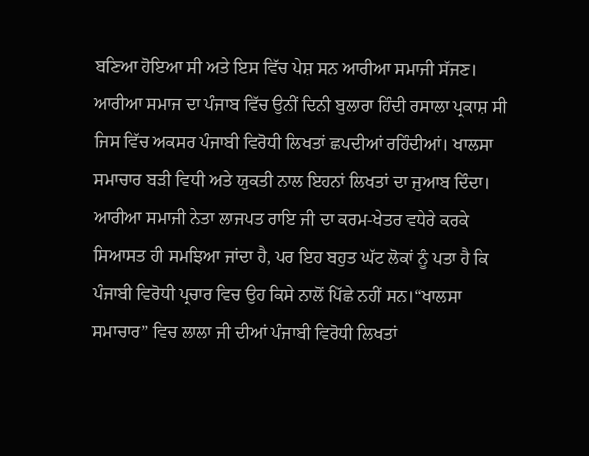ਬਣਿਆ ਹੋਇਆ ਸੀ ਅਤੇ ਇਸ ਵਿੱਚ ਪੇਸ਼ ਸਨ ਆਰੀਆ ਸਮਾਜੀ ਸੱਜਣ। ਆਰੀਆ ਸਮਾਜ ਦਾ ਪੰਜਾਬ ਵਿੱਚ ਉਨੀਂ ਦਿਨੀ ਬੁਲਾਰਾ ਹਿੰਦੀ ਰਸਾਲਾ ਪ੍ਰਕਾਸ਼ ਸੀ ਜਿਸ ਵਿੱਚ ਅਕਸਰ ਪੰਜਾਬੀ ਵਿਰੋਧੀ ਲਿਖਤਾਂ ਛਪਦੀਆਂ ਰਹਿੰਦੀਆਂ। ਖਾਲਸਾ ਸਮਾਚਾਰ ਬੜੀ ਵਿਧੀ ਅਤੇ ਯੁਕਤੀ ਨਾਲ ਇਹਨਾਂ ਲਿਖਤਾਂ ਦਾ ਜੁਆਬ ਦਿੰਦਾ। ਆਰੀਆ ਸਮਾਜੀ ਨੇਤਾ ਲਾਜਪਤ ਰਾਇ ਜੀ ਦਾ ਕਰਮ-ਖੇਤਰ ਵਧੇਰੇ ਕਰਕੇ ਸਿਆਸਤ ਹੀ ਸਮਝਿਆ ਜਾਂਦਾ ਹੈ, ਪਰ ਇਹ ਬਹੁਤ ਘੱਟ ਲੋਕਾਂ ਨੂੰ ਪਤਾ ਹੈ ਕਿ ਪੰਜਾਬੀ ਵਿਰੋਧੀ ਪ੍ਰਚਾਰ ਵਿਚ ਉਹ ਕਿਸੇ ਨਾਲੋਂ ਪਿੱਛੇ ਨਹੀਂ ਸਨ।“ਖਾਲਸਾ ਸਮਾਚਾਰ” ਵਿਚ ਲਾਲਾ ਜੀ ਦੀਆਂ ਪੰਜਾਬੀ ਵਿਰੋਧੀ ਲਿਖਤਾਂ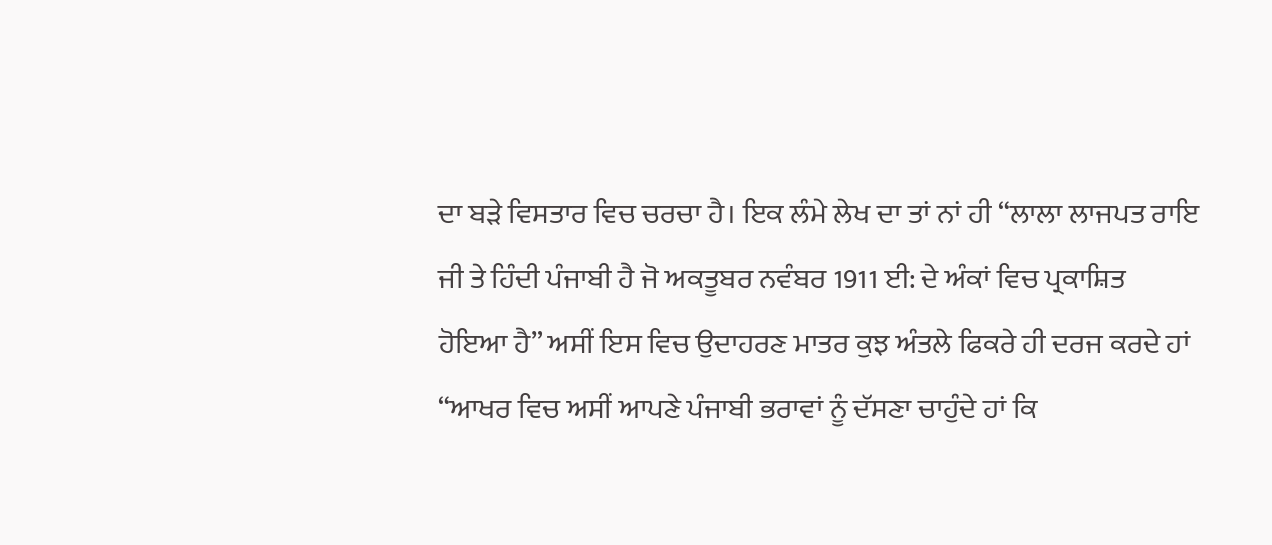ਦਾ ਬੜੇ ਵਿਸਤਾਰ ਵਿਚ ਚਰਚਾ ਹੈ। ਇਕ ਲੰਮੇ ਲੇਖ ਦਾ ਤਾਂ ਨਾਂ ਹੀ “ਲਾਲਾ ਲਾਜਪਤ ਰਾਇ ਜੀ ਤੇ ਹਿੰਦੀ ਪੰਜਾਬੀ ਹੈ ਜੋ ਅਕਤੂਬਰ ਨਵੰਬਰ 1911 ਈ: ਦੇ ਅੰਕਾਂ ਵਿਚ ਪ੍ਰਕਾਸ਼ਿਤ ਹੋਇਆ ਹੈ” ਅਸੀਂ ਇਸ ਵਿਚ ਉਦਾਹਰਣ ਮਾਤਰ ਕੁਝ ਅੰਤਲੇ ਫਿਕਰੇ ਹੀ ਦਰਜ ਕਰਦੇ ਹਾਂ “ਆਖਰ ਵਿਚ ਅਸੀਂ ਆਪਣੇ ਪੰਜਾਬੀ ਭਰਾਵਾਂ ਨੂੰ ਦੱਸਣਾ ਚਾਹੁੰਦੇ ਹਾਂ ਕਿ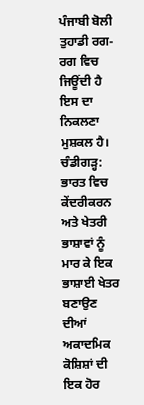ਪੰਜਾਬੀ ਬੋਲੀ ਤੁਹਾਡੀ ਰਗ-ਰਗ ਵਿਚ ਜਿਊਂਦੀ ਹੈ ਇਸ ਦਾ ਨਿਕਲਣਾ ਮੁਸ਼ਕਲ ਹੈ।
ਚੰਡੀਗੜ੍ਹ: ਭਾਰਤ ਵਿਚ ਕੇਂਦਰੀਕਰਨ ਅਤੇ ਖੇਤਰੀ ਭਾਸ਼ਾਵਾਂ ਨੂੰ ਮਾਰ ਕੇ ਇਕ ਭਾਸ਼ਾਈ ਖੇਤਰ ਬਣਾਉਣ ਦੀਆਂ ਅਕਾਦਮਿਕ ਕੋਸ਼ਿਸ਼ਾਂ ਦੀ ਇਕ ਹੋਰ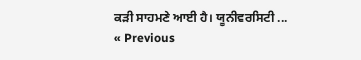ਕੜੀ ਸਾਹਮਣੇ ਆਈ ਹੈ। ਯੂਨੀਵਰਸਿਟੀ ...
« Previous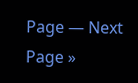Page — Next Page »